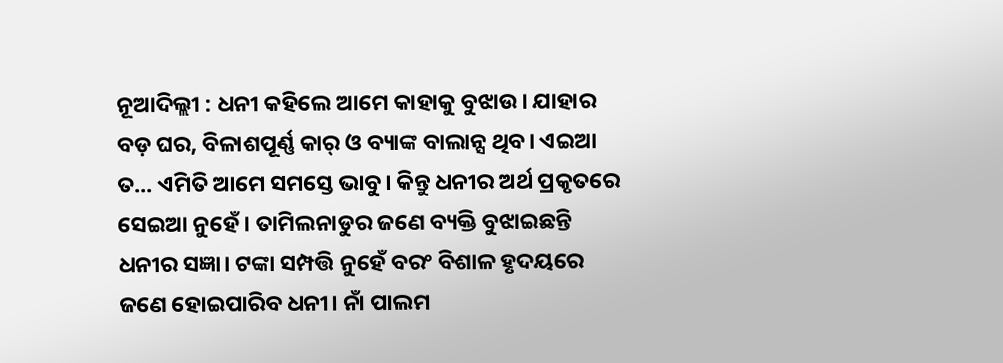ନୂଆଦିଲ୍ଲୀ : ଧନୀ କହିଲେ ଆମେ କାହାକୁ ବୁଝାଉ। ଯାହାର ବଡ଼ ଘର, ବିଳାଶପୂର୍ଣ୍ଣ କାର୍ ଓ ବ୍ୟାଙ୍କ ବାଲାନ୍ସ ଥିବ। ଏଇଆ ତ... ଏମିତି ଆମେ ସମସ୍ତେ ଭାବୁ। କିନ୍ତୁ ଧନୀର ଅର୍ଥ ପ୍ରକୃତରେ ସେଇଆ ନୁହେଁ। ତାମିଲନାଡୁର ଜଣେ ବ୍ୟକ୍ତି ବୁଝାଇଛନ୍ତି ଧନୀର ସଜ୍ଞା। ଟଙ୍କା ସମ୍ପତ୍ତି ନୁହେଁ ବରଂ ବିଶାଳ ହୃଦୟରେ ଜଣେ ହୋଇପାରିବ ଧନୀ। ନାଁ ପାଲମ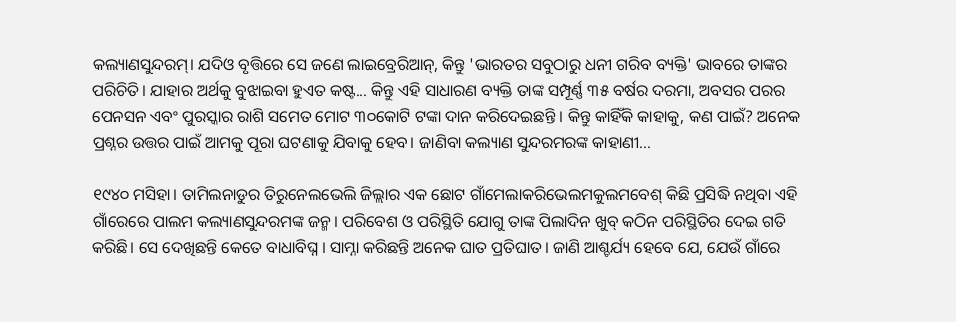କଲ୍ୟାଣସୁନ୍ଦରମ୍। ଯଦିଓ ବୃତ୍ତିରେ ସେ ଜଣେ ଲାଇବ୍ରେରିଆନ୍, କିନ୍ତୁ 'ଭାରତର ସବୁଠାରୁ ଧନୀ ଗରିବ ବ୍ୟକ୍ତି' ଭାବରେ ତାଙ୍କର ପରିଚିତି। ଯାହାର ଅର୍ଥକୁ ବୁଝାଇବା ହୁଏତ କଷ୍ଟ... କିନ୍ତୁ ଏହି ସାଧାରଣ ବ୍ୟକ୍ତି ତାଙ୍କ ସମ୍ପୂର୍ଣ୍ଣ ୩୫ ବର୍ଷର ଦରମା, ଅବସର ପରର ପେନସନ ଏବଂ ପୁରସ୍କାର ରାଶି ସମେତ ମୋଟ ୩୦କୋଟି ଟଙ୍କା ଦାନ କରିଦେଇଛନ୍ତି । କିନ୍ତୁ କାହିଁକି କାହାକୁ, କଣ ପାଇଁ? ଅନେକ ପ୍ରଶ୍ନର ଉତ୍ତର ପାଇଁ ଆମକୁ ପୂରା ଘଟଣାକୁ ଯିବାକୁ ହେବ। ଜାଣିବା କଲ୍ୟାଣ ସୁନ୍ଦରମରଙ୍କ କାହାଣୀ...

୧୯୪୦ ମସିହା। ତାମିଲନାଡୁର ତିରୁନେଲଭେଲି ଜିଲ୍ଲାର ଏକ ଛୋଟ ଗାଁମେଲାକରିଭେଲମକୁଲମବେଶ୍ କିଛି ପ୍ରସିଦ୍ଧି ନଥିବା ଏହି ଗାଁରେରେ ପାଲମ କଲ୍ୟାଣସୁନ୍ଦରମଙ୍କ ଜନ୍ମ। ପରିବେଶ ଓ ପରିସ୍ଥିତି ଯୋଗୁ ତାଙ୍କ ପିଲାଦିନ ଖୁବ୍ କଠିନ ପରିସ୍ଥିତିର ଦେଇ ଗତି କରିଛି। ସେ ଦେଖିଛନ୍ତି କେତେ ବାଧାବିଘ୍ନ । ସାମ୍ନା କରିଛନ୍ତି ଅନେକ ଘାତ ପ୍ରତିଘାତ। ଜାଣି ଆଶ୍ଚର୍ଯ୍ୟ ହେବେ ଯେ, ଯେଉଁ ଗାଁରେ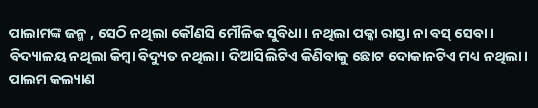ପାଲାମଙ୍କ ଜନ୍ମ , ସେଠି ନଥିଲା କୌଣସି ମୌଳିକ ସୁବିଧା। ନଥିଲା ପକ୍କା ରାସ୍ତା ନା ବସ୍ ସେବା। ବିଦ୍ୟାଳୟ ନଥିଲା କିମ୍ବା ବିଦ୍ୟୁତ ନଥିଲା। ଦିଆସିଲିଟିଏ କିଣିବାକୁ ଛୋଟ ଦୋକାନଟିଏ ମଧ୍ୟ ନଥିଲା। ପାଲମ କଲ୍ୟାଣ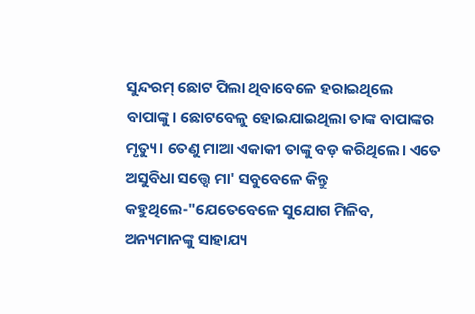ସୁନ୍ଦରମ୍ ଛୋଟ ପିଲା ଥିବାବେଳେ ହରାଇଥିଲେ ବାପାଙ୍କୁ। ଛୋଟବେଳୁ ହୋଇଯାଇଥିଲା ତାଙ୍କ ବାପାଙ୍କର ମୃତ୍ୟୁ। ତେଣୁ ମାଆ ଏକାକୀ ତାଙ୍କୁ ବଡ଼ କରିଥିଲେ। ଏତେ ଅସୁବିଧା ସତ୍ତ୍ୱେ ମା' ସବୁବେଳେ କିନ୍ତୁ କହୁଥିଲେ-"ଯେତେବେଳେ ସୁଯୋଗ ମିଳିବ, ଅନ୍ୟମାନଙ୍କୁ ସାହାଯ୍ୟ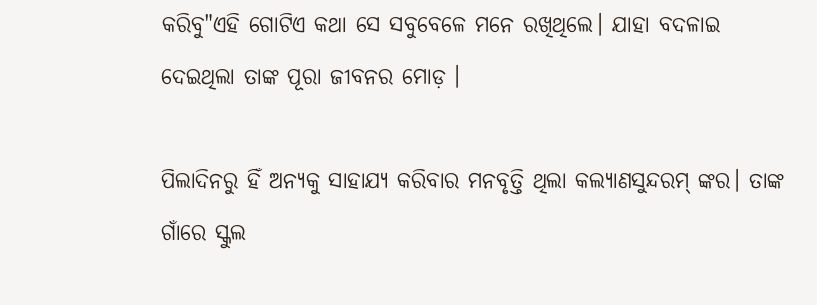କରିବୁ"ଏହି ଗୋଟିଏ କଥା ସେ ସବୁବେଳେ ମନେ ରଖିଥିଲେ। ଯାହା ବଦଳାଇ ଦେଇଥିଲା ତାଙ୍କ ପୂରା ଜୀବନର ମୋଡ଼ ।

ପିଲାଦିନରୁ ହିଁ ଅନ୍ୟକୁ ସାହାଯ୍ୟ କରିବାର ମନବୃତ୍ତି ଥିଲା କଲ୍ୟାଣସୁନ୍ଦରମ୍ ଙ୍କର। ତାଙ୍କ ଗାଁରେ ସ୍କୁଲ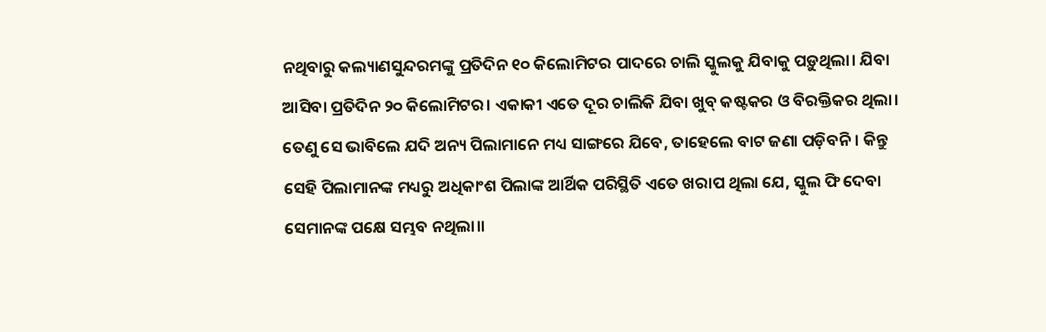ନଥିବାରୁ କଲ୍ୟାଣସୁନ୍ଦରମଙ୍କୁ ପ୍ରତିଦିନ ୧୦ କିଲୋମିଟର ପାଦରେ ଚାଲି ସ୍କୁଲକୁ ଯିବାକୁ ପଡ଼ୁଥିଲା। ଯିବା ଆସିବା ପ୍ରତିଦିନ ୨୦ କିଲୋମିଟର। ଏକାକୀ ଏତେ ଦୂର ଚାଲିକି ଯିବା ଖୁବ୍ କଷ୍ଟକର ଓ ବିରକ୍ତିକର ଥିଲା। ତେଣୁ ସେ ଭାବିଲେ ଯଦି ଅନ୍ୟ ପିଲାମାନେ ମଧ୍ୟ ସାଙ୍ଗରେ ଯିବେ, ତାହେଲେ ବାଟ ଜଣା ପଡ଼ିବନି। କିନ୍ତୁ ସେହି ପିଲାମାନଙ୍କ ମଧ୍ୟରୁ ଅଧିକାଂଶ ପିଲାଙ୍କ ଆର୍ଥିକ ପରିସ୍ଥିତି ଏତେ ଖରାପ ଥିଲା ଯେ, ସ୍କୁଲ ଫି ଦେବା ସେମାନଙ୍କ ପକ୍ଷେ ସମ୍ଭବ ନଥିଲା।।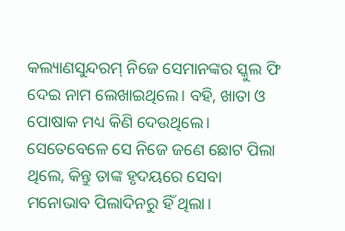କଲ୍ୟାଣସୁନ୍ଦରମ୍ ନିଜେ ସେମାନଙ୍କର ସ୍କୁଲ ଫି ଦେଇ ନାମ ଲେଖାଇଥିଲେ। ବହି, ଖାତା ଓ ପୋଷାକ ମଧ୍ୟ କିଣି ଦେଉଥିଲେ। ସେତେବେଳେ ସେ ନିଜେ ଜଣେ ଛୋଟ ପିଲା ଥିଲେ, କିନ୍ତୁ ତାଙ୍କ ହୃଦୟରେ ସେବା ମନୋଭାବ ପିଲାଦିନରୁ ହିଁ ଥିଲା।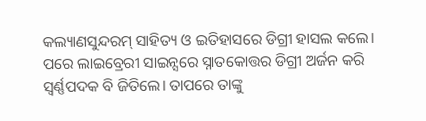କଲ୍ୟାଣସୁନ୍ଦରମ୍ ସାହିତ୍ୟ ଓ ଇତିହାସରେ ଡିଗ୍ରୀ ହାସଲ କଲେ। ପରେ ଲାଇବ୍ରେରୀ ସାଇନ୍ସରେ ସ୍ନାତକୋତ୍ତର ଡିଗ୍ରୀ ଅର୍ଜନ କରି ସ୍ୱର୍ଣ୍ଣପଦକ ବି ଜିତିଲେ। ତାପରେ ତାଙ୍କୁ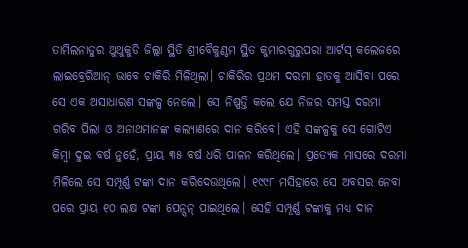ତାମିଲନାଡୁର ଥୁଥୁକୁଡି ଜିଲ୍ଲା ସ୍ଥିତି ଶ୍ରୀବୈକୁଣ୍ଠମ ସ୍ଥିତ କୁମାରଗୁରୁପରା ଆର୍ଟସ୍ କଲେଜରେ ଲାଇବ୍ରେରିଆନ୍ ଭାବେ ଚାକିରି ମିଳିଥିଲା। ଚାକିରିର ପ୍ରଥମ ଦରମା ହାତକୁ ଆସିବା ପରେ ସେ ଏକ ଅସାଧାରଣ ସଙ୍କଳ୍ପ ନେଲେ। ସେ ନିଷ୍ପତ୍ତି କଲେ ଯେ ନିଜର ସମସ୍ତ ଦରମା ଗରିବ ପିଲା ଓ ଅନାଥମାନଙ୍କ କଲ୍ୟାଣରେ ଦାନ କରିବେ। ଏହି ସଙ୍କଳ୍ପକୁ ସେ ଗୋଟିଏ କିମ୍ବା ଦୁଇ ବର୍ଷ ନୁହେଁ, ପ୍ରାୟ ୩୫ ବର୍ଷ ଧରି ପାଳନ କରିଥିଲେ। ପ୍ରତ୍ୟେକ ମାସରେ ଦରମା ମିଳିଲେ ସେ ସମ୍ପୂର୍ଣ୍ଣ ଟଙ୍କା ଦାନ କରିଦେଉଥିଲେ। ୧୯୯୮ ମସିହାରେ ସେ ଅବସର ନେବା ପରେ ପ୍ରାୟ ୧୦ ଲକ୍ଷ ଟଙ୍କା ପେନ୍ସନ୍ ପାଇଥିଲେ। ସେହି ସମ୍ପୂର୍ଣ୍ଣ ଟଙ୍କାକୁ ମଧ୍ୟ ଦାନ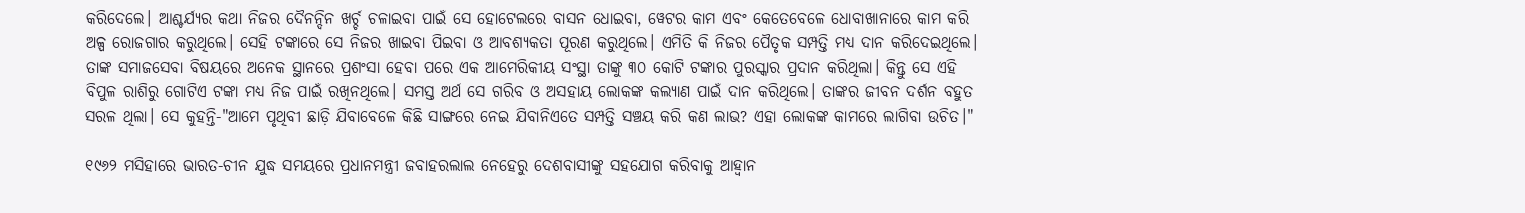କରିଦେଲେ। ଆଶ୍ଚର୍ଯ୍ୟର କଥା ନିଜର ଦୈନନ୍ଦିନ ଖର୍ଚ୍ଚ ଚଳାଇବା ପାଇଁ ସେ ହୋଟେଲରେ ବାସନ ଧୋଇବା, ୱେଟର କାମ ଏବଂ କେତେବେଳେ ଧୋବାଖାନାରେ କାମ କରି ଅଳ୍ପ ରୋଜଗାର କରୁଥିଲେ। ସେହି ଟଙ୍କାରେ ସେ ନିଜର ଖାଇବା ପିଇବା ଓ ଆବଶ୍ୟକତା ପୂରଣ କରୁଥିଲେ। ଏମିତି କି ନିଜର ପୈତୃକ ସମ୍ପତ୍ତି ମଧ୍ୟ ଦାନ କରିଦେଇଥିଲେ। ତାଙ୍କ ସମାଜସେବା ବିଷୟରେ ଅନେକ ସ୍ଥାନରେ ପ୍ରଶଂସା ହେବା ପରେ ଏକ ଆମେରିକୀୟ ସଂସ୍ଥା ତାଙ୍କୁ ୩୦ କୋଟି ଟଙ୍କାର ପୁରସ୍କାର ପ୍ରଦାନ କରିଥିଲା। କିନ୍ତୁ ସେ ଏହି ବିପୁଳ ରାଶିରୁ ଗୋଟିଏ ଟଙ୍କା ମଧ୍ୟ ନିଜ ପାଇଁ ରଖିନଥିଲେ। ସମସ୍ତ ଅର୍ଥ ସେ ଗରିବ ଓ ଅସହାୟ ଲୋକଙ୍କ କଲ୍ୟାଣ ପାଇଁ ଦାନ କରିଥିଲେ। ତାଙ୍କର ଜୀବନ ଦର୍ଶନ ବହୁତ ସରଳ ଥିଲା। ସେ କୁହନ୍ତି-"ଆମେ ପୃଥିବୀ ଛାଡ଼ି ଯିବାବେଳେ କିଛି ସାଙ୍ଗରେ ନେଇ ଯିବାନିଏତେ ସମ୍ପତ୍ତି ସଞ୍ଚୟ କରି କଣ ଲାଭ? ଏହା ଲୋକଙ୍କ କାମରେ ଲାଗିବା ଉଚିତ।"

୧୯୬୨ ମସିହାରେ ଭାରତ-ଚୀନ ଯୁଦ୍ଧ ସମୟରେ ପ୍ରଧାନମନ୍ତ୍ରୀ ଜବାହରଲାଲ ନେହେରୁ ଦେଶବାସୀଙ୍କୁ ସହଯୋଗ କରିବାକୁ ଆହ୍ୱାନ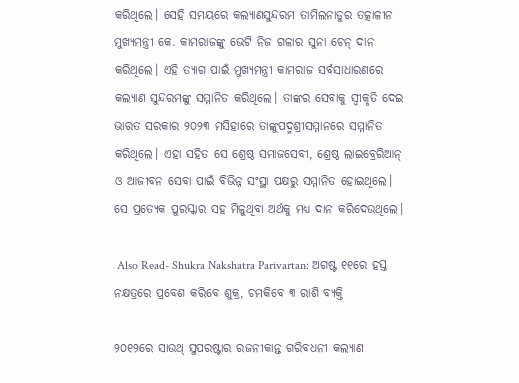କରିଥିଲେ। ସେହି ସମୟରେ କଲ୍ୟାଣସୁନ୍ଦରମ ତାମିଲନାଡୁର ତତ୍କାଳୀନ ମୁଖ୍ୟମନ୍ତ୍ରୀ କେ. କାମରାଜଙ୍କୁ ଭେଟି ନିଜ ଗଳାର ସୁନା ଚେନ୍ ଦାନ କରିଥିଲେ। ଏହି ତ୍ୟାଗ ପାଇଁ ମୁଖ୍ୟମନ୍ତ୍ରୀ କାମରାଜ ସର୍ବସାଧାରଣରେ କଲ୍ୟାଣ ସୁନ୍ଦରମଙ୍କୁ ସମ୍ମାନିତ କରିଥିଲେ। ତାଙ୍କର ସେବାକୁ ସ୍ୱୀକୃତି ଦେଇ ଭାରତ ସରକାର ୨୦୨୩ ମସିହାରେ ତାଙ୍କୁପଦ୍ମଶ୍ରୀସମ୍ମାନରେ ସମ୍ମାନିତ କରିଥିଲେ। ଏହା ସହିତ ସେ ଶ୍ରେଷ୍ଠ ସମାଜସେବୀ, ଶ୍ରେଷ୍ଠ ଲାଇବ୍ରେରିଆନ୍ ଓ ଆଜୀବନ ସେବା ପାଇଁ ବିଭିନ୍ନ ସଂସ୍ଥା ପକ୍ଷରୁ ସମ୍ମାନିତ ହୋଇଥିଲେ। ସେ ପ୍ରତ୍ୟେକ ପୁରସ୍କାର ସହ ମିଳୁଥିବା ଅର୍ଥକୁ ମଧ୍ୟ ଦାନ କରିଦେଉଥିଲେ।

 Also Read- Shukra Nakshatra Parivartan: ଅଗଷ୍ଟ ୧୧ରେ ହସ୍ତ ନକ୍ଷତ୍ରରେ ପ୍ରବେଶ କରିବେ ଶୁକ୍ର, ଚମକିବେ ୩ ରାଶି ବ୍ୟକ୍ତି

୨୦୧୨ରେ ସାଉଥ୍ ସୁପରଷ୍ଟାର ରଜନୀକାନ୍ତ ଗରିବଧନୀ କଲ୍ୟାଣ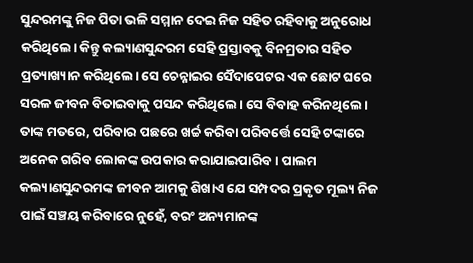ସୁନ୍ଦରମଙ୍କୁ ନିଜ ପିତା ଭଳି ସମ୍ମାନ ଦେଇ ନିଜ ସହିତ ରହିବାକୁ ଅନୁରୋଧ କରିଥିଲେ। କିନ୍ତୁ କଲ୍ୟାଣସୁନ୍ଦରମ ସେହି ପ୍ରସ୍ତାବକୁ ବିନମ୍ରତାର ସହିତ ପ୍ରତ୍ୟାଖ୍ୟାନ କରିଥିଲେ। ସେ ଚେନ୍ନାଇର ସୈଦାପେଟର ଏକ ଛୋଟ ଘରେ ସରଳ ଜୀବନ ବିତାଇବାକୁ ପସନ୍ଦ କରିଥିଲେ। ସେ ବିବାହ କରିନଥିଲେ। ତାଙ୍କ ମତରେ, ପରିବାର ପଛରେ ଖର୍ଚ୍ଚ କରିବା ପରିବର୍ତ୍ତେ ସେହି ଟଙ୍କାରେ ଅନେକ ଗରିବ ଲୋକଙ୍କ ଉପକାର କରାଯାଇପାରିବ। ପାଲମ କଲ୍ୟାଣସୁନ୍ଦରମଙ୍କ ଜୀବନ ଆମକୁ ଶିଖାଏ ଯେ ସମ୍ପଦର ପ୍ରକୃତ ମୂଲ୍ୟ ନିଜ ପାଇଁ ସଞ୍ଚୟ କରିବାରେ ନୁହେଁ, ବରଂ ଅନ୍ୟମାନଙ୍କ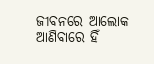ଜୀବନରେ ଆଲୋକ ଆଣିବାରେ ହିଁ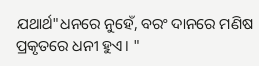ଯଥାର୍ଥ"ଧନରେ ନୁହେଁ, ବରଂ ଦାନରେ ମଣିଷ ପ୍ରକୃତରେ ଧନୀ ହୁଏ। "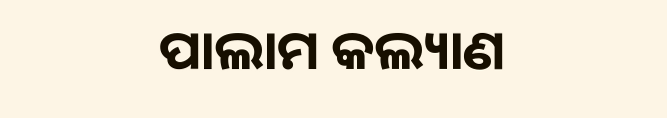ପାଲାମ କଲ୍ୟାଣ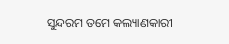ସୁନ୍ଦରମ ତମେ କଲ୍ୟାଣକାରୀ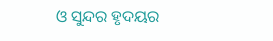ଓ ସୁନ୍ଦର ହୃଦୟର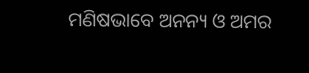ମଣିଷଭାବେ ଅନନ୍ୟ ଓ ଅମର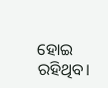ହୋଇ ରହିଥିବ।